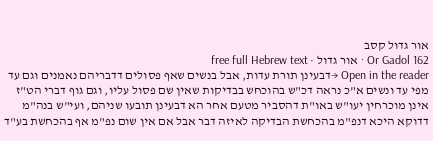אור גדול קסב
Or Gadol 162 · אור גדול · free full Hebrew text
Open in the reader →דבעינן תורת עדות, אבל בנשים שאף פסולים דדבריהם נאמנים וגם עד מפי עד ונשים א"כ נראה דכ"ש בהוכחש בבדיקות שאין שם פסול עליו, וגם גוף דברי הט"ז אינן מוכרחין יעו"ש באו"ת דהסביר מטעם אחר הא דבעינן תובעו שניהם, ועי"ש בנה"מ דדוקא היכא דנפ"מ בהכחשת הבדיקה לאיזה דבר אבל אם אין שום נפ"מ אף בהכחשת בע"ד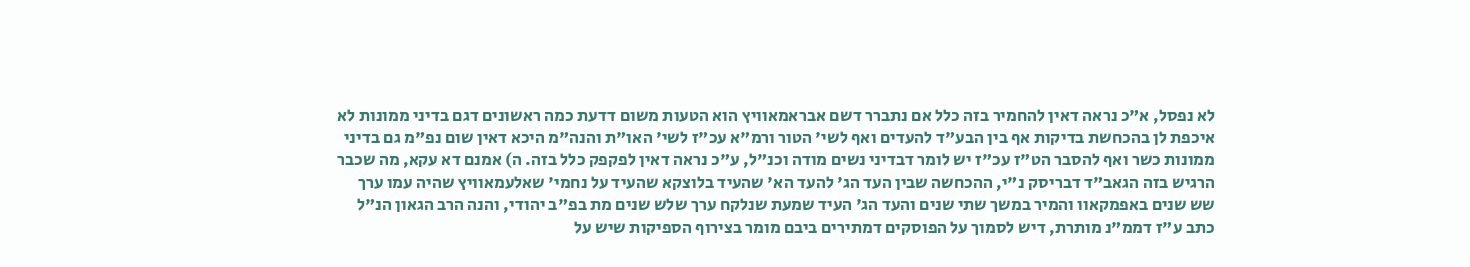לא נפסל, א"כ נראה דאין להחמיר בזה כלל אם נתברר דשם אבראמאוויץ הוא הטעות משום דדעת כמה ראשונים דגם בדיני ממונות לא איכפת לן בהכחשת בדיקות אף בין הבע"ד להעדים ואף לשי' הטור ורמ"א עכ"ז לשי' האו"ת והנה"מ היכא דאין שום נפ"מ גם בדיני ממונות כשר ואף להסבר הט"ז עכ"ז יש לומר דבדיני נשים מודה וכנ"ל, ע"כ נראה דאין לפקפק כלל בזה. ה) אמנם דא עקא, מה שכבר הרגיש בזה הגאב"ד דבריסק נ"י, ההכחשה שבין העד הג' להעד הא' שהעיד בלוצקא שהעיד על נחמי' שאלעמאוויץ שהיה עמו ערך שש שנים באפמקאוו והמיר במשך שתי שנים והעד הג' העיד שמעת שנלקח ערך שלש שנים מת בפ"ב יהודי, והנה הרב הגאון הנ"ל כתב ע"ז דממ"נ מותרת, דיש לסמוך על הפוסקים דמתירים ביבם מומר בצירוף הספיקות שיש על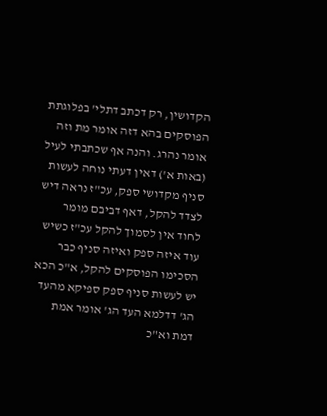הקדושין, רק דכתב דתלי' בפלוגתת הפוסקים בהא דזה אומר מת וזה אומר נהרג. והנה אף שכתבתי לעיל (באות א') דאין דעתי נוחה לעשות סניף מקדושי ספק, עכ"ז נראה דיש לצדד להקל, דאף דביבם מומר לחוד אין לסמוך להקל עכ"ז כשיש עוד איזה ספק ואיזה סניף כבר הסכימו הפוסקים להקל, א"כ הכא יש לעשות סניף ספק ספיקא מהעד הג' דדלמא העד הג' אומר אמת דמת וא"כ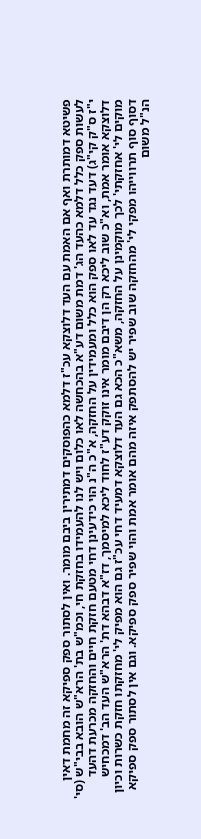פשיטא דמותרת ואף אם האמת עם העד דלוצקא עכ"ז דלמא כהפוסקים דמתירין ביבם מומר. ואין לסתור ספק ספיקא זה מחמת דאין לעשות ספק כלל דלמא כהעד הג' דמת משום דע"א בהכחשה לאו כלום ויש לנו להעמידו בחזקת חי, וכמ"ש בת' הרא"ש הובא בבי"ש (סי' י"ז ס"ק קי"ג) דעד נגד עד לאו ספק הוא כלל ומעמידין על החזקה, א"כ ה"נ הוי כידעינן דחי מטעם חזקת חיים והחזקה מכרעת דהעד דלוצקא אומר אמת, וא"כ שוב ליכא רק הן דיבם מומר אינו זוקק דע"ז לחוד ליכא למיסמך, דז"א דבהא דת' הרא"ש העד הב' דמכחיש מוקים לי' אחזקתי' לכך מוקמינן על החזקה, משא"כ הכא גם העד דלוצקא דמעיד דחי עכ"ז גם הוא מפיק לי' מחזקתו חזקת כשרות וכיון דסוף סוף תרווייהו מפקי לי' מהחזקה שוב שפיר יש להסתפק איזה מהם אומר אמת והוי שפיר ספק ספיקא. וגם אין לסתור ספק ספיקא הנ"ל משום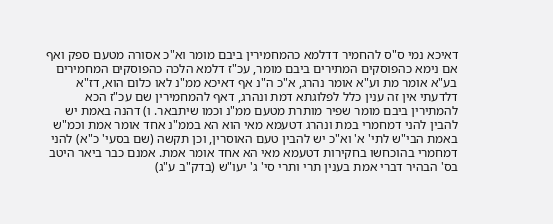דאיכא נמי ס"ס להחמיר דדלמא כהמחמירין ביבם מומר וא"כ אסורה מטעם ספק ואף אם נימא כהפוסקים המתירים ביבם מומר, עכ"ז דלמא הלכה כהפוסקים המחמירים בע"א אומר מת וע"א אומר נהרג, א"כ ה"נ אף דאיכא ממ"נ לאו כלום הוא, דז"א דלדעתי אין זה ענין כלל לפלוגתא דמת ונהרג, דאף להמחמירין שם עכ"ז הכא להמתירין ביבם מומר שפיר מותרת מטעם ממ"נ וכמו שיתבאר. ו) דהנה באמת יש להבין להני דמחמרי במת ונהרג דטעמא מאי הוא הא בממ"נ אחד אומר אמת וכמ"ש באמת הבי"ש לתי' א' וא"כ יש להבין טעם האוסרין, וכן תקשה (שם בסעי' כ"א) להני דמחמרי בהוכחשו בחקירות דטעמא מאי הא אחד אומר אמת. אמנם כבר ביאר היטב בס' הבהיר דברי אמת בענין תרי ותרי סי' ג' יעו"ש (בדק"ב ע"ג)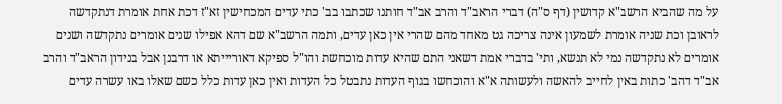על מה שהביא הרשב"א קדושין (דף ס"ה) דברי הראב"ד והרב אב"ד חותנו שכתבו בב' כתי עדים המכחישין זא"ז דכת אחת אומרת דנתקדשה לראובן וכת שניה אומרת לשמעון אינה צריכה גט מאחד מהם שהרי אין כאן עדים, ותמה הרשב"א שם דהא אפילו שנים אומרים נתקדשה ושנים אומרים לא נתקדשה נמי לא תנשא, ותי' בדברי אמת דשאני התם שהיא עדות מוכחשת והו"ל ספיקא דאוריייתא או דרבנן אבל בנידון הראב"ד והרב אב"ד דהב' כתות באין לחייב להאשה ולעשותה א"א והוכחשו בגוף העדות נתבטל כל העדות ואין כאן עדות כלל כשם שאלו באו עשרה עדים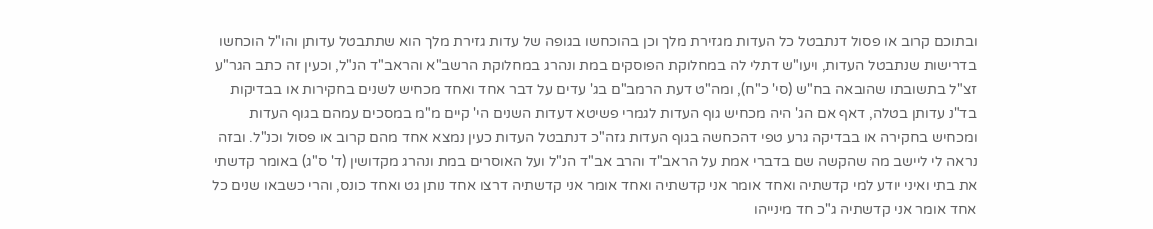ובתוכם קרוב או פסול דנתבטל כל העדות מגזירת מלך וכן בהוכחשו בגופה של עדות גזירת מלך הוא שתתבטל עדותן והו"ל הוכחשו בדרישות שנתבטל העדות, ויעו"ש דתלי לה במחלוקת הפוסקים במת ונהרג במחלוקת הרשב"א והראב"ד הנ"ל, וכעין זה כתב הגר"ע זצ"ל בתשובתו שהובאה בח"ש (סי' כ"ח), ומה"ט דעת הרמב"ם בג' עדים על דבר אחד ואחד מכחיש לשנים בחקירות או בבדיקות בד"נ עדותן בטלה, דאף אם הג' היה מכחיש גוף העדות לגמרי פשיטא דעדות השנים הי' קיים מ"מ במסכים עמהם בגוף העדות ומכחיש בחקירה או בבדיקה גרע טפי דהכחשה בגוף העדות גזה"כ דנתבטל העדות כעין נמצא אחד מהם קרוב או פסול וכנ"ל. ובזה נראה לי ליישב מה שהקשה שם בדברי אמת על הראב"ד והרב אב"ד הנ"ל ועל האוסרים במת ונהרג מקדושין (ד' ס"ג) באומר קדשתי את בתי ואיני יודע למי קדשתיה ואחד אומר אני קדשתיה ואחד אומר אני קדשתיה דרצו אחד נותן גט ואחד כונס, והרי כשבאו שנים כל אחד אומר אני קדשתיה ג"כ חד מינייהו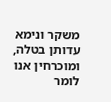משקר ונימא עדותן בטלה, ומוכרחין אנו לומר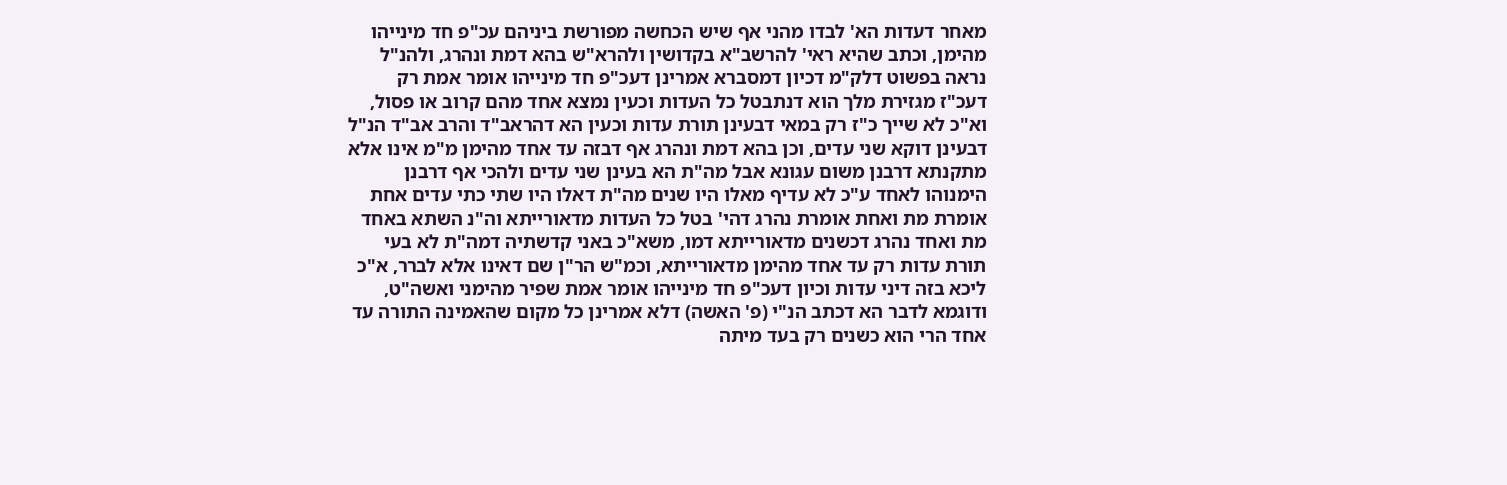מאחר דעדות הא' לבדו מהני אף שיש הכחשה מפורשת ביניהם עכ"פ חד מינייהו מהימן, וכתב שהיא ראי' להרשב"א בקדושין ולהרא"ש בהא דמת ונהרג, ולהנ"ל נראה בפשוט דלק"מ דכיון דמסברא אמרינן דעכ"פ חד מינייהו אומר אמת רק דעכ"ז מגזירת מלך הוא דנתבטל כל העדות וכעין נמצא אחד מהם קרוב או פסול, וא"כ לא שייך כ"ז רק במאי דבעינן תורת עדות וכעין הא דהראב"ד והרב אב"ד הנ"ל דבעינן דוקא שני עדים, וכן בהא דמת ונהרג אף דבזה עד אחד מהימן מ"מ אינו אלא מתקנתא דרבנן משום עגונא אבל מה"ת הא בעינן שני עדים ולהכי אף דרבנן הימנוהו לאחד ע"כ לא עדיף מאלו היו שנים מה"ת דאלו היו שתי כתי עדים אחת אומרת מת ואחת אומרת נהרג דהי' בטל כל העדות מדאורייתא וה"נ השתא באחד מת ואחד נהרג דכשנים מדאורייתא דמו, משא"כ באני קדשתיה דמה"ת לא בעי תורת עדות רק עד אחד מהימן מדאורייתא, וכמ"ש הר"ן שם דאינו אלא לברר, א"כ ליכא בזה דיני עדות וכיון דעכ"פ חד מינייהו אומר אמת שפיר מהימני ואשה"ט, ודוגמא לדבר הא דכתב הנ"י (פ' האשה) דלא אמרינן כל מקום שהאמינה התורה עד אחד הרי הוא כשנים רק בעד מיתה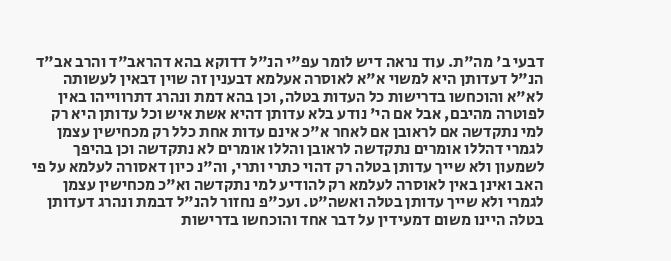דבעי ב' מה"ת. עוד נראה דיש לומר עפ"י הנ"ל דדוקא בהא דהראב"ד והרב אב"ד הנ"ל דעדותן היא למשוי א"א לאוסרה אעלמא דבענין זה שוין דבאין לעשותה לא"א והוכחשו בדרישות כל העדות בטלה, וכן בהא דמת ונהרג דתרווייהו באין לפוטרה מהיבם, אבל אם הי' נודע בלא עדותן דהיא אשת איש וכל עדותן היא רק למי נתקדשה אם לראובן אם לאחר א"כ אינם עדות אחת כלל רק מכחישין עצמן לגמרי דהללו אומרים נתקדשה לראובן והללו אומרים לא נתקדשה וכן בהיפך לשמעון ולא שייך עדותן בטלה רק דהוי כתרי ותרי, וה"נ כיון דאסורה לעלמא על פי האב ואינן באין לאוסרה לעלמא רק להודיע למי נתקדשה וא"כ מכחישין עצמן לגמרי ולא שייך עדותן בטלה ואשה"ט. ועכ"פ נחזור להנ"ל דבמת ונהרג דעדותן בטלה היינו משום דמעידין על דבר אחד והוכחשו בדרישות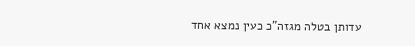עדותן בטלה מגזה"כ כעין נמצא אחד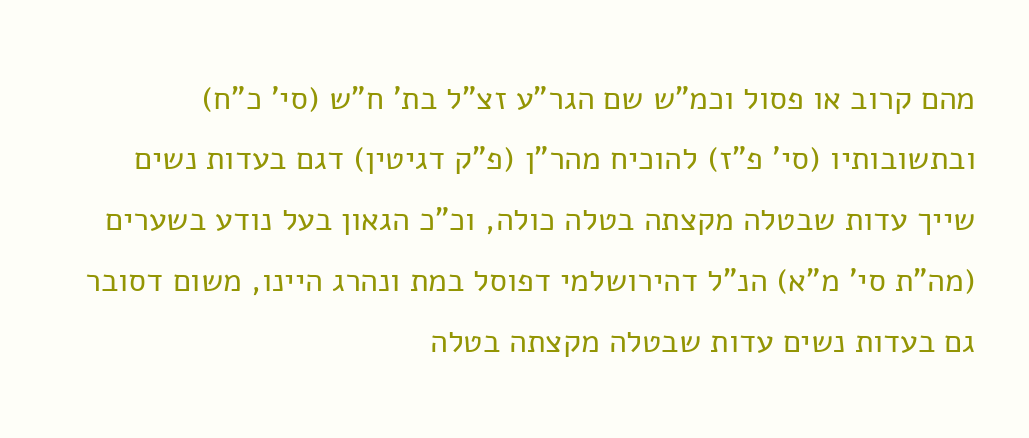מהם קרוב או פסול וכמ"ש שם הגר"ע זצ"ל בת' ח"ש (סי' כ"ח) ובתשובותיו (סי' פ"ז) להוכיח מהר"ן (פ"ק דגיטין) דגם בעדות נשים שייך עדות שבטלה מקצתה בטלה כולה, וכ"כ הגאון בעל נודע בשערים (מה"ת סי' מ"א) הנ"ל דהירושלמי דפוסל במת ונהרג היינו, משום דסובר גם בעדות נשים עדות שבטלה מקצתה בטלה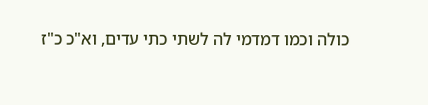כולה וכמו דמדמי לה לשתי כתי עדים, וא"כ כ"ז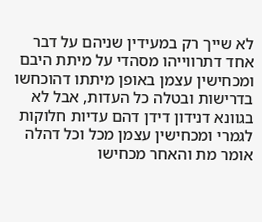לא שייך רק במעידין שניהם על דבר אחד דתרווייהו מסהדי על מיתת היבם ומכחישין עצמן באופן מיתתו דהוכחשו בדרישות ובטלה כל העדות, אבל לא בגוונא דנידון דידן דהם עדיות חלוקות לגמרי ומכחישין עצמן מכל וכל דהלה אומר מת והאחר מכחישו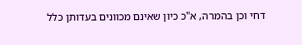דחי וכן בהמרה, א"כ כיון שאינם מכוונים בעדותן כלל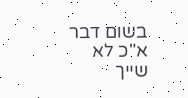בשום דבר א"כ לא שייך